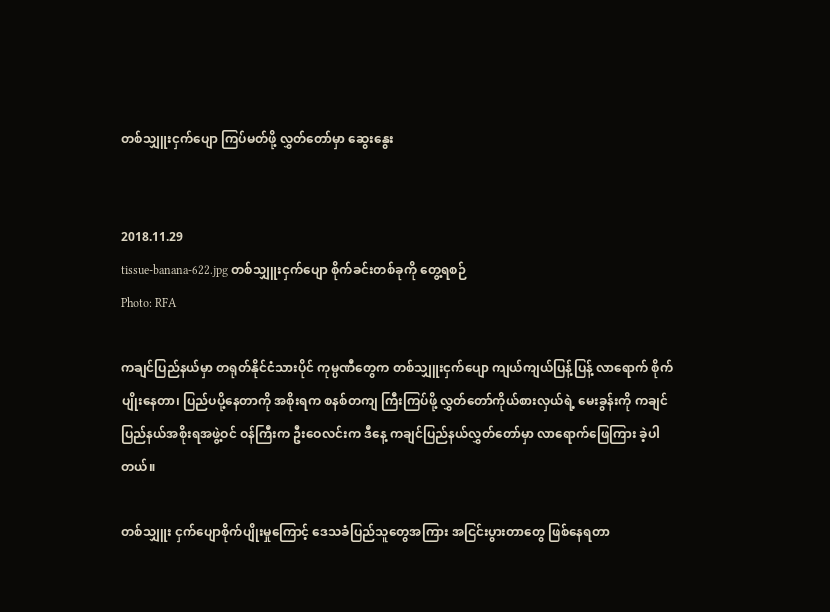တစ်သျှူးငှက်ပျော ကြပ်မတ်ဖို့ လွှတ်တော်မှာ ဆွေးနွေး


2018.11.29
tissue-banana-622.jpg တစ်သျှူးငှက်ပျော စိုက်ခင်းတစ်ခုကို တွေ့ရစဉ်
Photo: RFA

ကချင်ပြည်နယ်မှာ တရုတ်နိုင်ငံသားပိုင် ကုမ္ပဏီတွေက တစ်သျှူးငှက်ပျော ကျယ်ကျယ်ပြန့်ပြန့် လာရောက် စိုက်ပျိုးနေတာ၊ ပြည်ပပို့နေတာကို အစိုးရက စနစ်တကျ ကြီးကြပ်ဖို့ လွှတ်တော်ကိုယ်စားလှယ်ရဲ့ မေးခွန်းကို ကချင်ပြည်နယ်အစိုးရအဖွဲ့ဝင် ဝန်ကြီးက ဦးဝေလင်းက ဒီနေ့ ကချင်ပြည်နယ်လွှတ်တော်မှာ လာရောက်ဖြေကြား ခဲ့ပါတယ်။

တစ်သျှူး ငှက်ပျောစိုက်ပျိုးမှုကြောင့် ဒေသခံပြည်သူတွေအကြား အငြင်းပွားတာတွေ ဖြစ်နေရတာ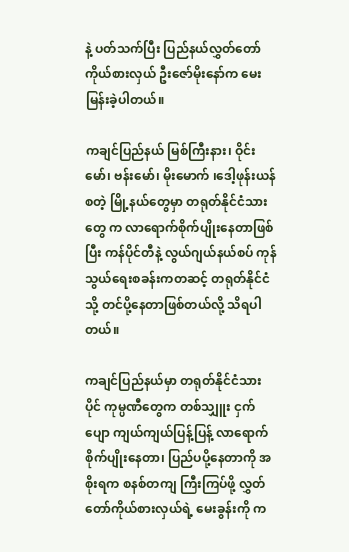နဲ့ ပတ်သက်ပြီး ပြည်နယ်လွှတ်တော် ကိုယ်စားလှယ် ဦးဇော်မိုးနော်က မေးမြန်းခဲ့ပါတယ်။

ကချင်ပြည်နယ် မြစ်ကြီးနား၊ ဝိုင်းမော်၊ ဗန်းမော်၊ မိုးမောက် ၊ဒေါ့ဖုန်းယန် စတဲ့ မြို့နယ်တွေမှာ တရုတ်နိုင်ငံသားတွေ က လာရောက်စိုက်ပျိုးနေတာဖြစ်ပြီး ကန်ပိုင်တီနဲ့ လွယ်ဂျယ်နယ်စပ် ကုန်သွယ်ရေးစခန်းကတဆင့် တရုတ်နိုင်ငံသို့ တင်ပို့နေတာဖြစ်တယ်လို့ သိရပါတယ်။

ကချင်ပြည်နယ်မှာ တရုတ်နိုင်ငံသားပိုင် ကုမ္ပဏီတွေက တစ်သျှူး ငှက်ပျော ကျယ်ကျယ်ပြန့်ပြန့် လာရောက်စိုက်ပျိုးနေတာ၊ ပြည်ပပို့နေတာကို အစိုးရက စနစ်တကျ ကြီးကြပ်ဖို့ လွှတ်တော်ကိုယ်စားလှယ်ရဲ့ မေးခွန်းကို က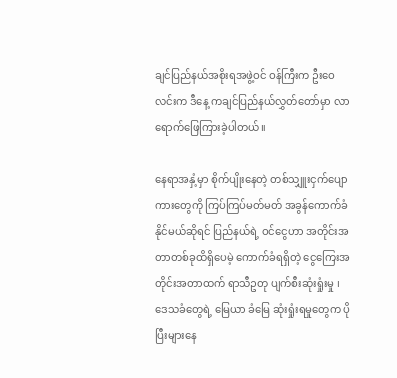ချင်ပြည်နယ်အစိုးရအဖွဲ့ဝင် ဝန်ကြီးက ဦးဝေလင်းက ဒီနေ့ ကချင်ပြည်နယ်လွှတ်တော်မှာ လာရောက်ဖြေကြားခဲ့ပါတယ်။

နေရာအနှံ့မှာ စိုက်ပျိုးနေတဲ့ တစ်သျှူးငှက်ပျောကားတွေကို ကြပ်ကြပ်မတ်မတ် အခွန်ကောက်ခံနိုင်မယ်ဆိုရင် ပြည်နယ်ရဲ့ ဝင်ငွေဟာ အတိုင်းအတာတစ်ခုထိရှိပေမဲ့ ကောက်ခံရရှိတဲ့ ငွေကြေးအတိုင်းအတာထက် ရာသီဥတု ပျက်စီးဆုံးရှုံးမှု ၊ ဒေသခံတွေရဲ့ မြေယာ ခံမြေ ဆုံးရှုံးရမှုတွေက ပိုပြီးများနေ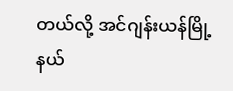တယ်လို့ အင်ဂျန်းယန်မြို့နယ်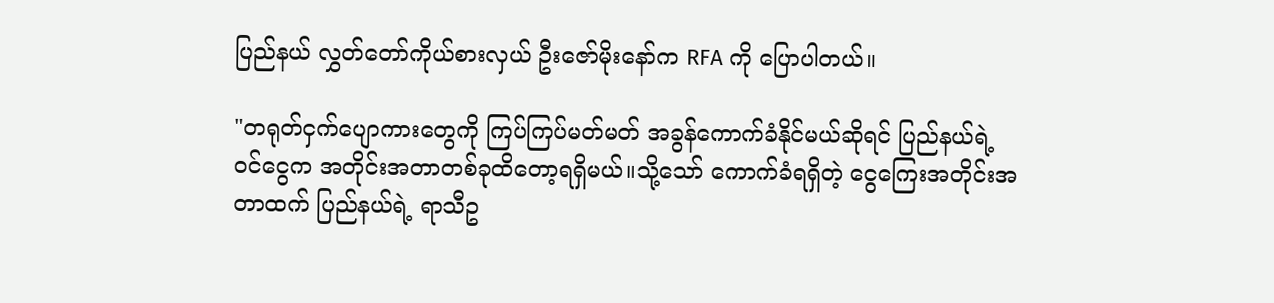ပြည်နယ် လွှတ်တော်ကိုယ်စားလှယ် ဦးဇော်မိုးနော်က RFA ကို ပြောပါတယ်။

"တရုတ်ငှက်ပျောကားတွေကို ကြပ်ကြပ်မတ်မတ် အခွန်ကောက်ခံနိုင်မယ်ဆိုရင် ပြည်နယ်ရဲ့ဝင်ငွေက အတိုင်းအတာတစ်ခုထိတော့ရရှိမယ်။သို့သော် ကောက်ခံရရှိတဲ့ ငွေကြေးအတိုင်းအတာထက် ပြည်နယ်ရဲ့ ရာသီဥ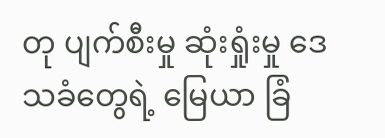တု ပျက်စီးမှု ဆုံးရှုံးမှု ဒေသခံတွေရဲ့ မြေယာ ခြံ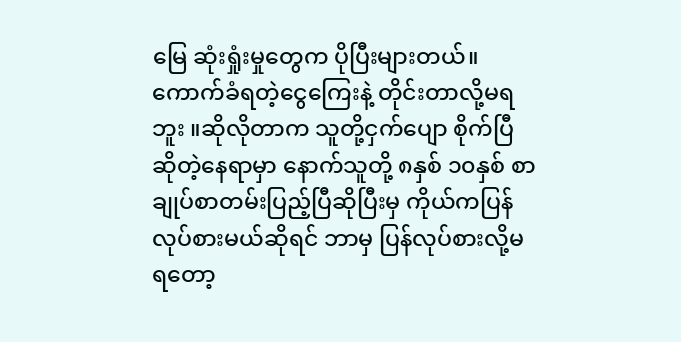မြေ ဆုံးရှုံးမှုတွေက ပိုပြီးများတယ်။ ကောက်ခံရတဲ့ငွေကြေးနဲ့ တိုင်းတာလို့မရဘူး ။ဆိုလိုတာက သူတို့ငှက်ပျော စိုက်ပြီဆိုတဲ့နေရာမှာ နောက်သူတို့ ၈နှစ် ၁၀နှစ် စာချုပ်စာတမ်းပြည့်ပြီဆိုပြီးမှ ကိုယ်ကပြန်လုပ်စားမယ်ဆိုရင် ဘာမှ ပြန်လုပ်စားလို့မရတော့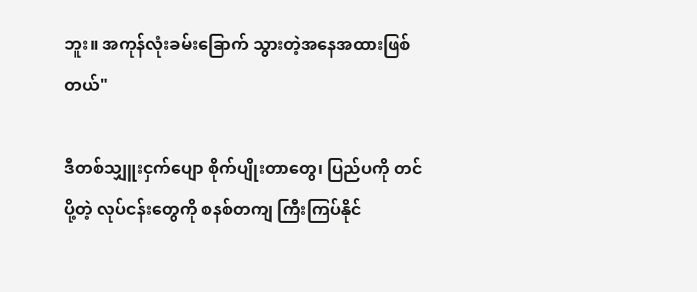ဘူး။ အကုန်လုံးခမ်းခြောက် သွားတဲ့အနေအထားဖြစ်တယ်"

ဒီတစ်သျှူးငှက်ပျော စိုက်ပျိုးတာတွေ၊ ပြည်ပကို တင်ပို့တဲ့ လုပ်ငန်းတွေကို စနစ်တကျ ကြီးကြပ်နိုင်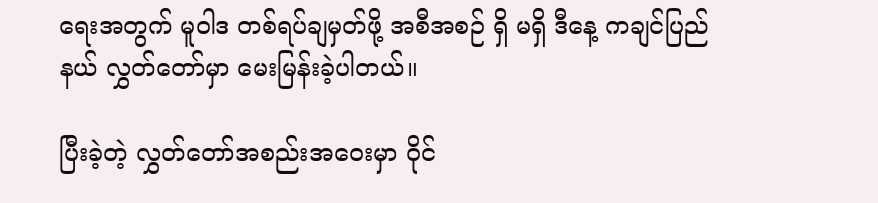ရေးအတွက် မူဝါဒ တစ်ရပ်ချမှတ်ဖို့ အစီအစဉ် ရှိ မရှိ ဒီနေ့ ကချင်ပြည်နယ် လွှတ်တော်မှာ မေးမြန်းခဲ့ပါတယ်။

ပြီးခဲ့တဲ့ လွှတ်တော်အစည်းအဝေးမှာ ဝိုင်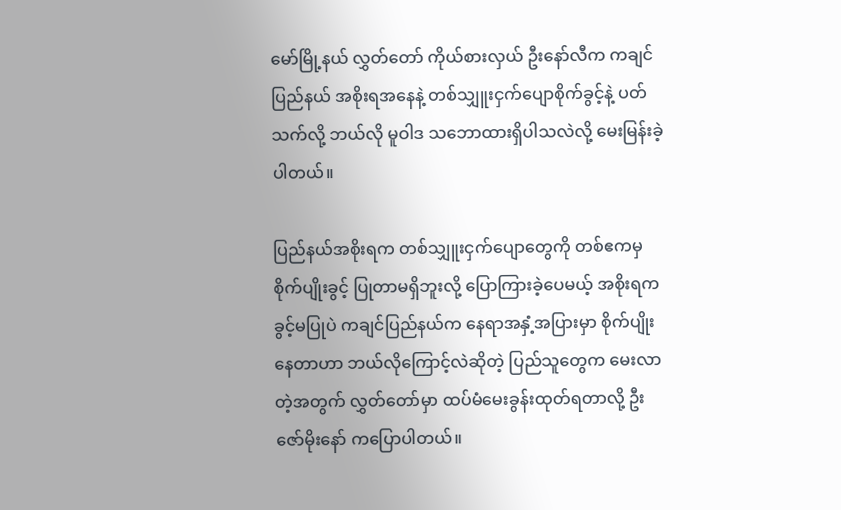မော်မြို့နယ် လွှတ်တော် ကိုယ်စားလှယ် ဦးနော်လီက ကချင်ပြည်နယ် အစိုးရအနေနဲ့ တစ်သျှူးငှက်ပျောစိုက်ခွင့်နဲ့ ပတ်သက်လို့ ဘယ်လို မူဝါဒ သဘောထားရှိပါသလဲလို့ မေးမြန်းခဲ့ပါတယ်။

ပြည်နယ်အစိုးရက တစ်သျှူးငှက်ပျောတွေကို တစ်ဧကမှ စိုက်ပျိုးခွင့် ပြုတာမရှိဘူးလို့ ပြောကြားခဲ့ပေမယ့် အစိုးရကခွင့်မပြုပဲ ကချင်ပြည်နယ်က နေရာအနှံ့အပြားမှာ စိုက်ပျိုးနေတာဟာ ဘယ်လိုကြောင့်လဲဆိုတဲ့ ပြည်သူတွေက မေးလာတဲ့အတွက် လွှတ်တော်မှာ ထပ်မံမေးခွန်းထုတ်ရတာလို့ ဦးဇော်မိုးနော် ကပြောပါတယ်။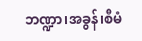ဘဏ္ဍာ၊အခွန်၊စီမံ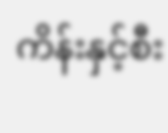ကိန်းနှင့်စီး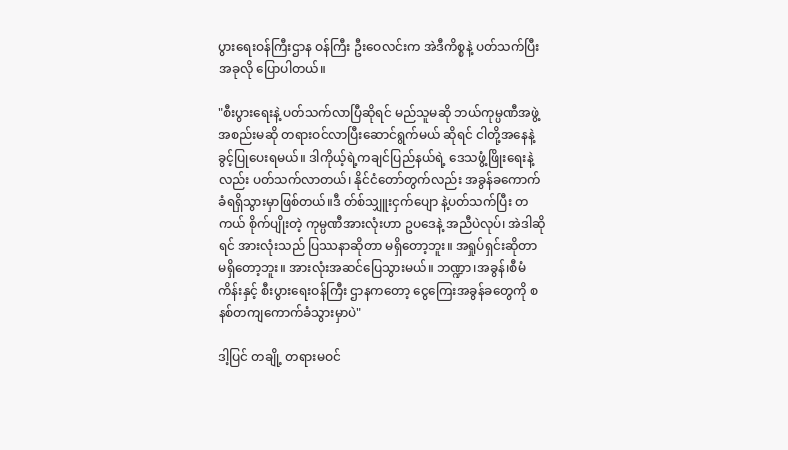ပွားရေးဝန်ကြီးဌာန ဝန်ကြီး ဦးဝေလင်းက အဲဒီကိစ္စနဲ့ ပတ်သက်ပြီး အခုလို ပြောပါတယ်။

"စီးပွားရေးနဲ့ ပတ်သက်လာပြီဆိုရင် မည်သူမဆို ဘယ်ကုမ္ပဏီအဖွဲ့အစည်းမဆို တရားဝင်လာပြီးဆောင်ရွက်မယ် ဆိုရင် ငါတို့အနေနဲ့ ခွင့်ပြုပေးရမယ်။ ဒါကိုယ့်ရဲ့ကချင်ပြည်နယ်ရဲ့ ဒေသဖွံ့ဖြိုးရေးနဲ့လည်း ပတ်သက်လာတယ်၊ နိုင်ငံတော်တွက်လည်း အခွန်ခကောက်ခံရရှိသွားမှာဖြစ်တယ်။ဒီ တ်စ်သျှူးငှက်ပျော နဲ့ပတ်သက်ပြီး တကယ် စိုက်ပျိုးတဲ့ ကုမ္ပဏီအားလုံးဟာ ဥပဒေနဲ့ အညီပဲလုပ်၊ အဲဒါဆိုရင် အားလုံးသည် ပြဿနာဆိုတာ မရှိတော့ဘူး။ အရှုပ်ရှင်းဆိုတာ မရှိတော့ဘူး။ အားလုံးအဆင်ပြေသွားမယ်။ ဘဏ္ဍာ၊အခွန်၊စီမံကိန်းနှင့် စီးပွားရေးဝန်ကြီး ဌာနကတော့ ငွေကြေးအခွန်ခတွေကို စနစ်တကျကောက်ခံသွားမှာပဲ"

ဒါ့ပြင် တချို့ တရားမဝင်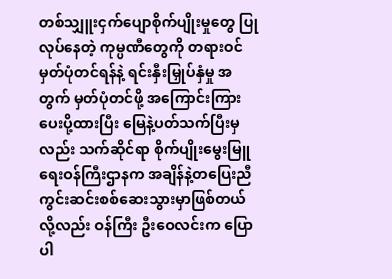တစ်သျှူးငှက်ပျောစိုက်ပျိုးမှုတွေ ပြုလုပ်နေတဲ့ ကုမ္ပဏီတွေကို တရားဝင်မှတ်ပုံတင်ရန်နဲ့ ရင်းနှီးမြှုပ်နှံမှု အတွက် မှတ်ပုံတင်ဖို့ အကြောင်းကြားပေးပို့ထားပြီး မြေနဲ့ပတ်သက်ပြီးမှလည်း သက်ဆိုင်ရာ စိုက်ပျိုးမွေးမြူရေးဝန်ကြီးဌာနက အချိန်နဲ့တပြေးညီ ကွင်းဆင်းစစ်ဆေးသွားမှာဖြစ်တယ်လို့လည်း ဝန်ကြီး ဦးဝေလင်းက ပြောပါ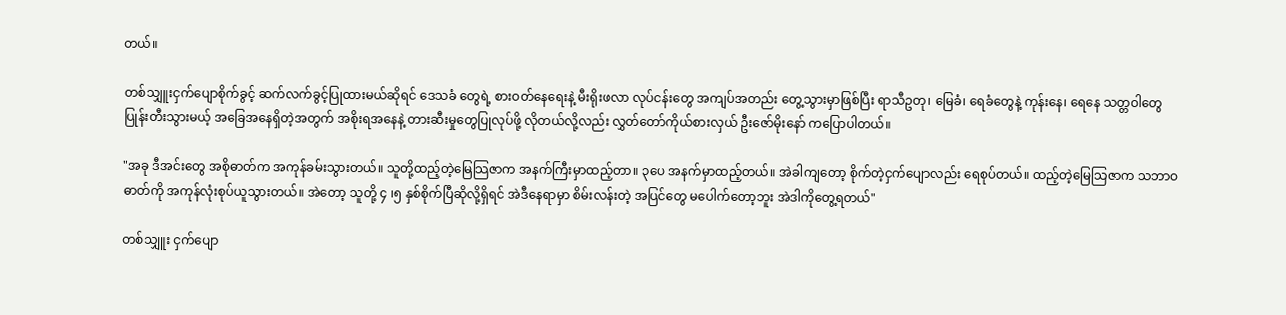တယ်။

တစ်သျှူးငှက်ပျောစိုက်ခွင့် ဆက်လက်ခွင့်ပြုထားမယ်ဆိုရင် ဒေသခံ တွေရဲ့ စားဝတ်နေရေးနဲ့ မီးရိုးဖလာ လုပ်ငန်းတွေ အကျပ်အတည်း တွေ့သွားမှာဖြစ်ပြီး ရာသီဥတု၊ မြေခံ၊ ရေခံတွေနဲ့ ကုန်းနေ၊ ရေနေ သတ္တဝါတွေ ပြုန်းတီးသွားမယ့် အခြေအနေရှိတဲ့အတွက် အစိုးရအနေနဲ့ တားဆီးမှုတွေပြုလုပ်ဖို့ လိုတယ်လို့လည်း လွှတ်တော်ကိုယ်စားလှယ် ဦးဇော်မိုးနော် ကပြောပါတယ်။

"အခု ဒီအင်းတွေ အစိုဓာတ်က အကုန်ခမ်းသွားတယ်။ သူတို့ထည့်တဲ့မြေသြဇာက အနက်ကြီးမှာထည့်တာ။ ၃ပေ အနက်မှာထည့်တယ်။ အဲခါကျတော့ စိုက်တဲ့ငှက်ပျောလည်း ရေစုပ်တယ်။ ထည့်တဲ့မြေသြဇာက သဘာဝဓာတ်ကို အကုန်လုံးစုပ်ယူသွားတယ်။ အဲတော့ သူတို့ ၄ ၊၅ နှစ်စိုက်ပြီဆိုလို့ရှိရင် အဲဒီနေရာမှာ စိမ်းလန်းတဲ့ အပြင်တွေ မပေါက်တော့ဘူး အဲဒါကိုတွေ့ရတယ်"

တစ်သျှူး ငှက်ပျော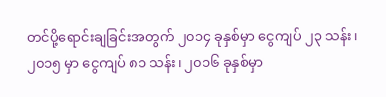တင်ပို့ရောင်းချခြင်းအတွက် ၂၀၁၄ ခုနှစ်မှာ ငွေကျပ် ၂၃ သန်း၊ ၂၀၁၅ မှာ ငွေကျပ် ၈၁ သန်း၊ ၂၀၁၆ ခုနှစ်မှာ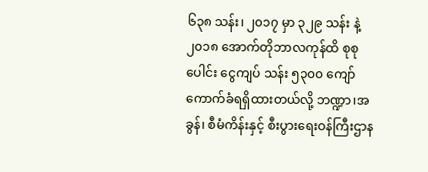၆၃၈ သန်း၊ ၂၀၁၇ မှာ ၃၂၉ သန်း နဲ့ ၂၀၁၈ အောက်တိုဘာလကုန်ထိ စုစုပေါင်း ငွေကျပ် သန်း ၅၃၀၀ ကျော် ကောက်ခံရရှိထားတယ်လို့ ဘဏ္ဍာ၊အခွန်၊ စီမံကိန်းနှင့် စီးပွားရေးဝန်ကြီးဌာန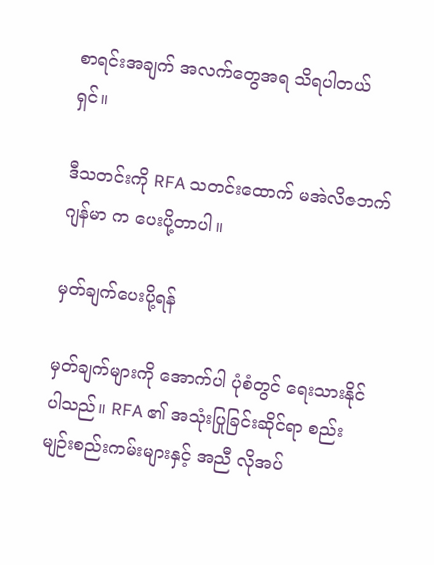စာရင်းအချက် အလက်တွေအရ သိရပါတယ် ရှင်။

ဒီသတင်းကို RFA သတင်းထောက် မအဲလိဇဘက်ဂျန်မာ က ပေးပို့တာပါ။

မှတ်ချက်ပေးပို့ရန်

မှတ်ချက်များကို အောက်ပါ ပုံစံတွင် ရေးသားနိုင်ပါသည်။ RFA ၏ အသုံးပြုခြင်းဆိုင်ရာ စည်းမျဉ်းစည်းကမ်းများနှင့် အညီ လိုအပ်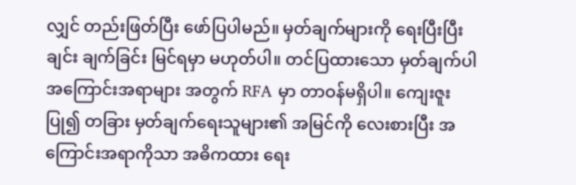လျှင် တည်းဖြတ်ပြီး ဖော်ပြပါမည်။ မှတ်ချက်များကို ရေးပြီးပြီးချင်း ချက်ခြင်း မြင်ရမှာ မဟုတ်ပါ။ တင်ပြထားသော မှတ်ချက်ပါ အကြောင်းအရာများ အတွက် RFA မှာ တာဝန်မရှိပါ။ ကျေးဇူးပြု၍ တခြား မှတ်ချက်ရေးသူများ၏ အမြင်ကို လေးစားပြီး အကြောင်းအရာကိုသာ အဓိကထား ရေး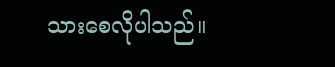သားစေလိုပါသည်။